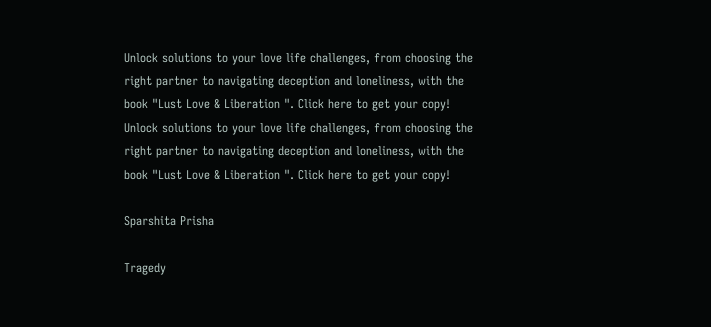Unlock solutions to your love life challenges, from choosing the right partner to navigating deception and loneliness, with the book "Lust Love & Liberation ". Click here to get your copy!
Unlock solutions to your love life challenges, from choosing the right partner to navigating deception and loneliness, with the book "Lust Love & Liberation ". Click here to get your copy!

Sparshita Prisha

Tragedy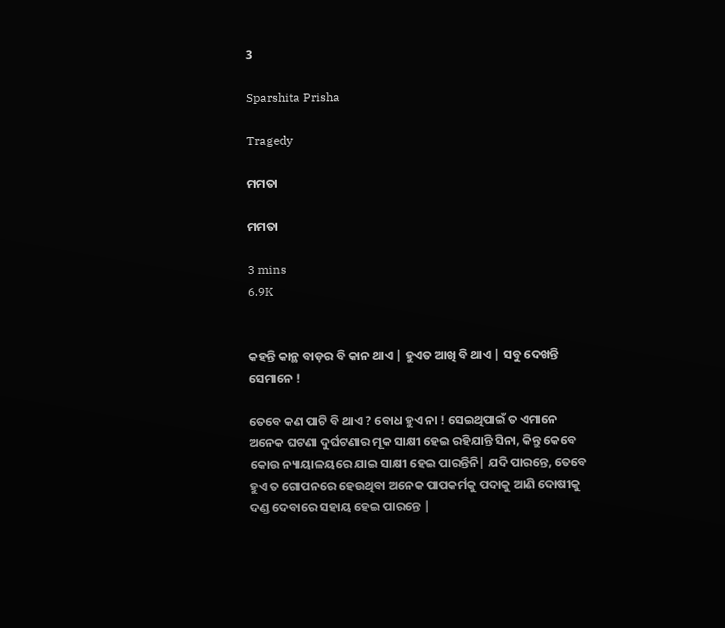3

Sparshita Prisha

Tragedy

ମମତା

ମମତା

3 mins
6.9K


କହନ୍ତି କାନ୍ଥ ବାଡ଼ର ବି କାନ ଥାଏ | ହୁଏତ ଆଖି ବି ଥାଏ | ସବୁ ଦେଖନ୍ତି ସେମାନେ !

ତେବେ କଣ ପାଟି ବି ଥାଏ ? ବୋଧ ହୁଏ ନା ! ସେଇଥିପାଇଁ ତ ଏମାନେ ଅନେକ ଘଟଣା ଦୁର୍ଘଟଣାର ମୂକ ସାକ୍ଷୀ ହେଇ ରହିଯାନ୍ତି ସିନା, କିନ୍ତୁ କେବେ କୋଉ ନ୍ୟାୟାଳୟରେ ଯାଇ ସାକ୍ଷୀ ହେଇ ପାରନ୍ତିନି| ଯଦି ପାରନ୍ତେ, ତେବେ ହୁଏ ତ ଗୋପନରେ ହେଉଥିବା ଅନେକ ପାପକର୍ମକୁ ପଦାକୁ ଆଣି ଦୋଷୀକୁ ଦଣ୍ଡ ଦେବାରେ ସହାୟ ହେଇ ପାରନ୍ତେ |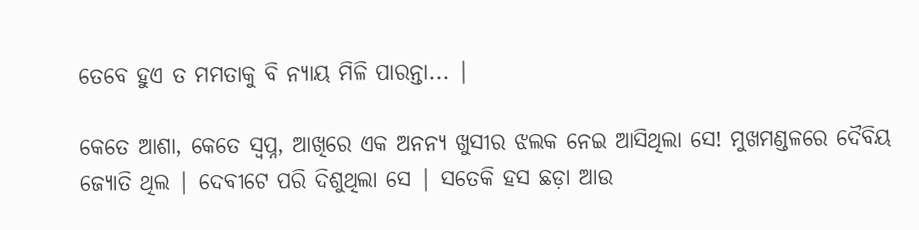ତେବେ ହୁଏ ତ ମମତାକୁ ବି ନ୍ୟାୟ ମିଳି ପାରନ୍ତା... |

କେତେ ଆଶା, କେତେ ସ୍ବପ୍ନ, ଆଖିରେ ଏକ ଅନନ୍ୟ ଖୁସୀର ଝଲକ ନେଇ ଆସିଥିଲା ସେ! ମୁଖମଣ୍ଡଳରେ ଦୈବିୟ ଜ୍ୟୋତି ଥିଲ | ଦେବୀଟେ ପରି ଦିଶୁଥିଲା ସେ | ସତେକି ହସ ଛଡ଼ା ଆଉ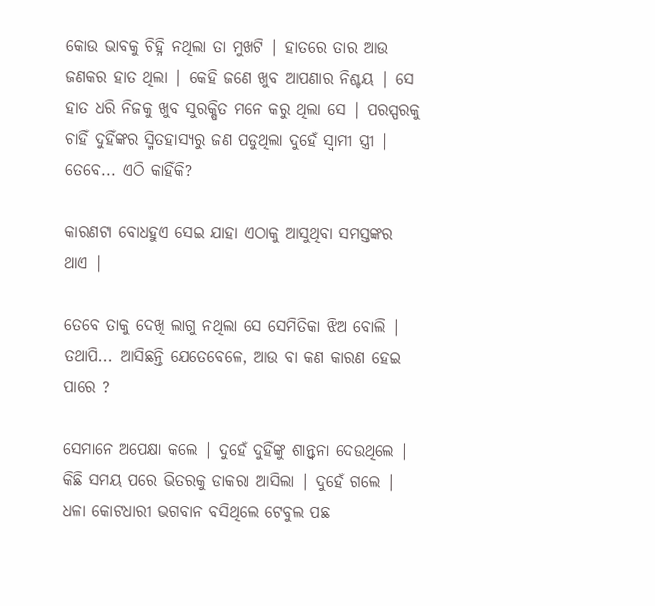କୋଉ ଭାବକୁ ଚିହ୍ନି ନଥିଲା ତା ମୁଖଟି | ହାତରେ ତାର ଆଉ ଜଣକର ହାତ ଥିଲା | କେହି ଜଣେ ଖୁବ ଆପଣାର ନିଶ୍ଚୟ | ସେ ହାତ ଧରି ନିଜକୁ ଖୁବ ସୁରକ୍ଷିତ ମନେ କରୁ ଥିଲା ସେ | ପରସ୍ପରକୁ ଚାହିଁ ଦୁହିଁଙ୍କର ସ୍ମିତହାସ୍ୟରୁ ଜଣ ପଡୁଥିଲା ଦୁହେଁ ସ୍ୱାମୀ ସ୍ତ୍ରୀ | ତେବେ... ଏଠି କାହିଁକି?

କାରଣଟା ବୋଧହୁଏ ସେଇ ଯାହା ଏଠାକୁ ଆସୁଥିବା ସମସ୍ତଙ୍କର ଥାଏ |

ତେବେ ତାକୁ ଦେଖି ଲାଗୁ ନଥିଲା ସେ ସେମିତିକା ଝିଅ ବୋଲି | ତଥାପି... ଆସିଛନ୍ତି ଯେତେବେଳେ, ଆଉ ବା କଣ କାରଣ ହେଇ ପାରେ ?

ସେମାନେ ଅପେକ୍ଷା କଲେ | ଦୁହେଁ ଦୁହିଁଙ୍କୁ ଶାନ୍ତ୍ୱନା ଦେଉଥିଲେ | କିଛି ସମୟ ପରେ ଭିତରକୁ ଡାକରା ଆସିଲା | ଦୁହେଁ ଗଲେ | ଧଳା କୋଟଧାରୀ ଭଗବାନ ବସିଥିଲେ ଟେବୁଲ ପଛ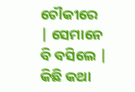ଚୌକୀରେ | ସେମାନେ ବି ବସିଲେ | କିଛି କଥା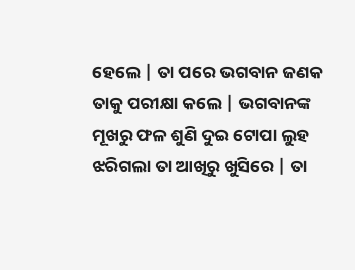ହେଲେ | ତା ପରେ ଭଗବାନ ଜଣକ ତାକୁ ପରୀକ୍ଷା କଲେ | ଭଗବାନଙ୍କ ମୂଖରୁ ଫଳ ଶୁଣି ଦୁଇ ଟୋପା ଲୁହ ଝରିଗଲା ତା ଆଖିରୁ ଖୁସିରେ | ତା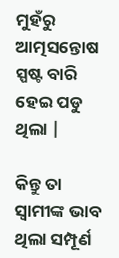ମୁହଁରୁ ଆତ୍ମସନ୍ତୋଷ ସ୍ପଷ୍ଟ ବାରି ହେଇ ପଡୁ ଥିଲା |

କିନ୍ତୁ ତା ସ୍ୱାମୀଙ୍କ ଭାବ ଥିଲା ସମ୍ପୂର୍ଣ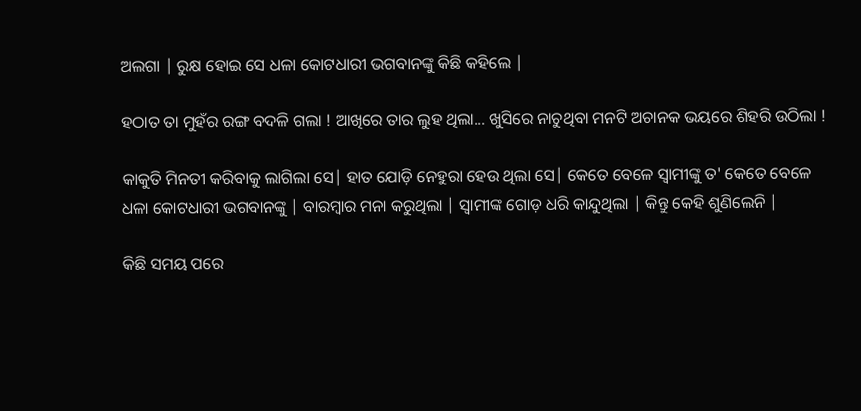ଅଲଗା | ରୁକ୍ଷ ହୋଇ ସେ ଧଳା କୋଟଧାରୀ ଭଗବାନଙ୍କୁ କିଛି କହିଲେ |

ହଠାତ ତା ମୁହଁର ରଙ୍ଗ ବଦଳି ଗଲା ! ଆଖିରେ ତାର ଲୁହ ଥିଲା... ଖୁସିରେ ନାଚୁଥିବା ମନଟି ଅଚାନକ ଭୟରେ ଶିହରି ଉଠିଲା !

କାକୁତି ମିନତୀ କରିବାକୁ ଲାଗିଲା ସେ| ହାତ ଯୋଡ଼ି ନେହୁରା ହେଉ ଥିଲା ସେ| କେତେ ବେଳେ ସ୍ୱାମୀଙ୍କୁ ତ' କେତେ ବେଳେ ଧଳା କୋଟଧାରୀ ଭଗବାନଙ୍କୁ | ବାରମ୍ବାର ମନା କରୁଥିଲା | ସ୍ୱାମୀଙ୍କ ଗୋଡ଼ ଧରି କାନ୍ଦୁଥିଲା | କିନ୍ତୁ କେହି ଶୁଣିଲେନି |

କିଛି ସମୟ ପରେ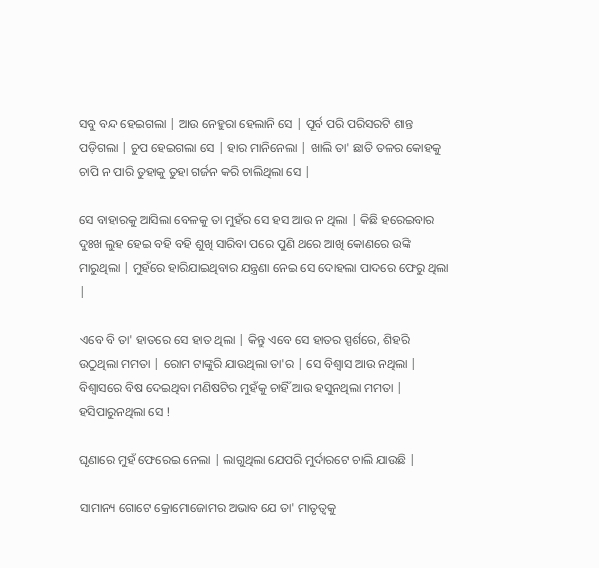ସବୁ ବନ୍ଦ ହେଇଗଲା | ଆଉ ନେହୁରା ହେଲାନି ସେ | ପୂର୍ବ ପରି ପରିସରଟି ଶାନ୍ତ ପଡ଼ିଗଲା | ଚୁପ ହେଇଗଲା ସେ | ହାର ମାନିନେଲା | ଖାଲି ତା' ଛାତି ତଳର କୋହକୁ ଚାପି ନ ପାରି ତୁହାକୁ ତୁହା ଗର୍ଜନ କରି ଚାଲିଥିଲା ସେ |

ସେ ବାହାରକୁ ଆସିଲା ବେଳକୁ ତା ମୁହଁର ସେ ହସ ଆଉ ନ ଥିଲା | କିଛି ହରେଇବାର ଦୁଃଖ ଲୁହ ହେଇ ବହି ବହି ଶୁଖି ସାରିବା ପରେ ପୁଣି ଥରେ ଆଖି କୋଣରେ ଉଙ୍କି ମାରୁଥିଲା | ମୁହଁରେ ହାରିଯାଇଥିବାର ଯନ୍ତ୍ରଣା ନେଇ ସେ ଦୋହଲା ପାଦରେ ଫେରୁ ଥିଲା |

ଏବେ ବି ତା' ହାତରେ ସେ ହାତ ଥିଲା | କିନ୍ତୁ ଏବେ ସେ ହାତର ସ୍ପର୍ଶରେ, ଶିହରି ଉଠୁଥିଲା ମମତା | ରୋମ ଟାଙ୍କୁରି ଯାଉଥିଲା ତା'ର | ସେ ବିଶ୍ୱାସ ଆଉ ନଥିଲା | ବିଶ୍ୱାସରେ ବିଷ ଦେଇଥିବା ମଣିଷଟିର ମୁହଁକୁ ଚାହିଁ ଆଉ ହସୁନଥିଲା ମମତା | ହସିପାରୁନଥିଲା ସେ !

ଘୃଣାରେ ମୁହଁ ଫେରେଇ ନେଲା | ଲାଗୁଥିଲା ଯେପରି ମୁର୍ଦାରଟେ ଚାଲି ଯାଉଛି |

ସାମାନ୍ୟ ଗୋଟେ କ୍ରୋମୋଜୋମର ଅଭାବ ଯେ ତା' ମାତୃତ୍ୱକୁ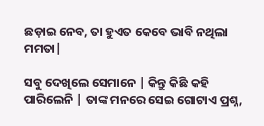ଛଡ଼ାଇ ନେବ, ତା ହୁଏତ କେବେ ଭାବି ନଥିଲା ମମତା|

ସବୁ ଦେଖିଲେ ସେମାନେ | କିନ୍ତୁ କିଛି କହି ପାରିଲେନି | ତାଙ୍କ ମନରେ ସେଇ ଗୋଟାଏ ପ୍ରଶ୍ନ,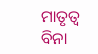ମାତୃତ୍ଵ ବିନା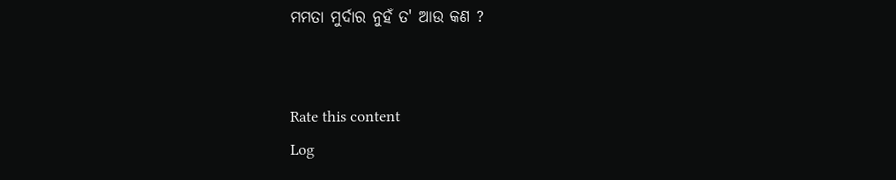ମମତା ମୁର୍ଦାର ନୁହଁ ତ' ଆଉ କଣ ?


Rate this content
Log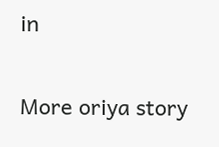in

More oriya story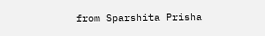from Sparshita Prisha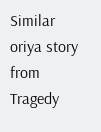Similar oriya story from Tragedy